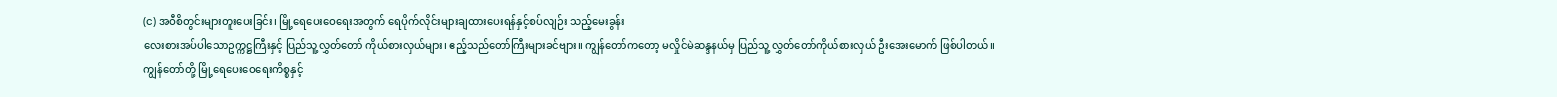(င) အဝီစိတွင်းများတူးပေးခြင်း၊ မြို့ရေပေးဝေရေးအတွက် ရေပိုက်လိုင်းများချထားပေးရန်နှင့်စပ်လျဉ်း သည့်မေးခွန်း
လေးစားအပ်ပါသောဥက္ကဋ္ဌကြီးနှင့် ပြည်သူ့လွှတ်တော် ကိုယ်စားလှယ်များ၊ ဧည့်သည်တော်ကြီးများခင်ဗျား။ ကျွန်တော်ကတော့ မလှိုင်မဲဆန္ဒနယ်မှ ပြည်သူ့ လွှတ်တော်ကိုယ်စားလှယ် ဦးအေးမောက် ဖြစ်ပါတယ်။ ကျွန်တော်တို့ မြို့ရေပေးဝေရေးကိစ္စနှင့်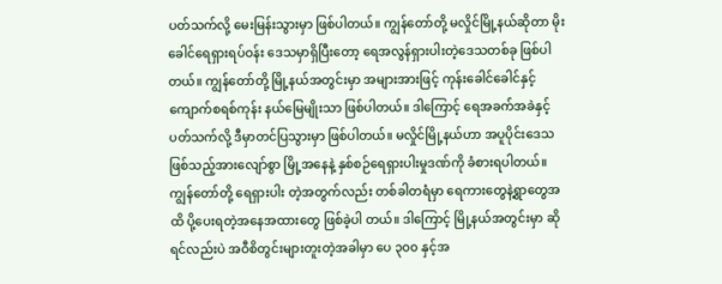ပတ်သက်လို့ မေးမြန်းသွားမှာ ဖြစ်ပါတယ်။ ကျွန်တော်တို့ မလှိုင်မြို့နယ်ဆိုတာ မိုးခေါင်ရေရှားရပ်ဝန်း ဒေသမှာရှိပြီးတော့ ရေအလွန်ရှားပါးတဲ့ဒေသတစ်ခု ဖြစ်ပါတယ်။ ကျွန်တော်တို့ မြို့နယ်အတွင်းမှာ အများအားဖြင့် ကုန်းခေါင်ခေါင်နှင့် ကျောက်စရစ်ကုန်း နယ်မြေမျိုးသာ ဖြစ်ပါတယ်။ ဒါကြောင့် ရေအခက်အခဲနှင့်ပတ်သက်လို့ ဒီမှာတင်ပြသွားမှာ ဖြစ်ပါတယ်။ မလှိုင်မြို့နယ်ဟာ အပူပိုင်းဒေသ ဖြစ်သည့်အားလျော်စွာ မြို့အနေနဲ့ နှစ်စဉ်ရေရှားပါးမှုဒဏ်ကို ခံစားရပါတယ်။ ကျွန်တော်တို့ ရေရှားပါး တဲ့အတွက်လည်း တစ်ခါတရံမှာ ရေကားတွေနဲ့ရွာတွေအထိ ပို့ပေးရတဲ့အနေအထားတွေ ဖြစ်ခဲ့ပါ တယ်။ ဒါကြောင့် မြို့နယ်အတွင်းမှာ ဆိုရင်လည်းပဲ အဝီစိတွင်းများတူးတဲ့အခါမှာ ပေ ၃၀၀ နှင့်အ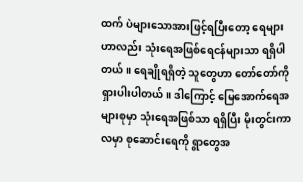ထက် ပဲများသောအားဖြင့်ရပြီးတော့ ရေများဟာလည်း သုံးရေအဖြစ်ရေငန်များသာ ရရှိပါတယ်။ ရေချိုရရှိတဲ့ သူတွေဟာ တော်တော်ကိုရှားပါးပါတယ်။ ဒါကြောင့် မြေအောက်ရေအများစုမှာ သုံးရေအဖြစ်သာ ရရှိပြီး မိုးတွင်းကာလမှာ စုဆောင်းရေကို ရွာတွေအ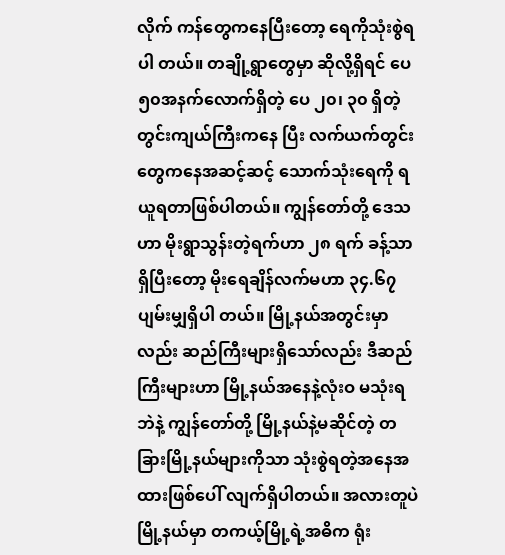လိုက် ကန်တွေကနေပြီးတော့ ရေကိုသုံးစွဲရပါ တယ်။ တချို့ရွာတွေမှာ ဆိုလို့ရှိရင် ပေ ၅၀အနက်လောက်ရှိတဲ့ ပေ ၂၀၊ ၃၀ ရှိတဲ့ တွင်းကျယ်ကြီးကနေ ပြီး လက်ယက်တွင်းတွေကနေအဆင့်ဆင့် သောက်သုံးရေကို ရယူရတာဖြစ်ပါတယ်။ ကျွန်တော်တို့ ဒေသဟာ မိုးရွာသွန်းတဲ့ရက်ဟာ ၂၈ ရက် ခန့်သာရှိပြီးတော့ မိုးရေချိန်လက်မဟာ ၃၄.၆၇ ပျမ်းမျှရှိပါ တယ်။ မြို့နယ်အတွင်းမှာလည်း ဆည်ကြီးများရှိသော်လည်း ဒီဆည်ကြီးများဟာ မြို့နယ်အနေနဲ့လုံးဝ မသုံးရဘဲနဲ့ ကျွန်တော်တို့ မြို့နယ်နဲ့မဆိုင်တဲ့ တခြားမြို့နယ်များကိုသာ သုံးစွဲရတဲ့အနေအထားဖြစ်ပေါ် လျက်ရှိပါတယ်။ အလားတူပဲ မြို့နယ်မှာ တကယ့်မြို့ရဲ့အဓိက ရုံး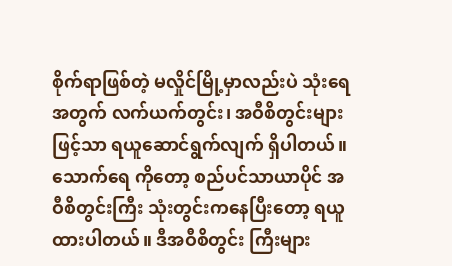စိုက်ရာဖြစ်တဲ့ မလှိုင်မြို့မှာလည်းပဲ သုံးရေအတွက် လက်ယက်တွင်း၊ အဝီစိတွင်းများဖြင့်သာ ရယူဆောင်ရွက်လျက် ရှိပါတယ်။ သောက်ရေ ကိုတော့ စည်ပင်သာယာပိုင် အဝီစိတွင်းကြီး သုံးတွင်းကနေပြီးတော့ ရယူထားပါတယ်။ ဒီအဝီစိတွင်း ကြီးများ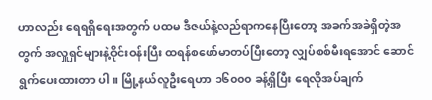ဟာလည်း ရေရရှိရေးအတွက် ပထမ ဒီဇယ်နဲ့လည်ရာကနေပြီးတော့ အခက်အခဲရှိတဲ့အတွက် အလှူရှင်များနဲ့ဝိုင်းဝန်းပြီး ထရန်စဖော်မာတပ်ပြီးတော့ လျှပ်စစ်မီးရအောင် ဆောင်ရွက်ပေးထားတာ ပါ။ မြို့နယ်လူဦးရေဟာ ၁၆၀၀၀ ခန့်ရှိပြီး ရေလိုအပ်ချက်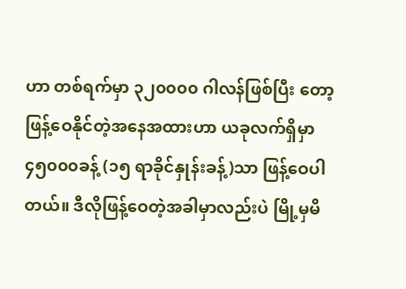ဟာ တစ်ရက်မှာ ၃၂၀၀၀၀ ဂါလန်ဖြစ်ပြီး တော့ ဖြန့်ဝေနိုင်တဲ့အနေအထားဟာ ယခုလက်ရှိမှာ ၄၅၀၀၀ခန့် (၁၅ ရာခိုင်နှုန်းခန့်)သာ ဖြန့်ဝေပါ တယ်။ ဒီလိုဖြန့်ဝေတဲ့အခါမှာလည်းပဲ မြို့မှမိ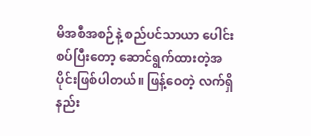မိအစီအစဉ်နဲ့ စည်ပင်သာယာ ပေါင်းစပ်ပြီးတော့ ဆောင်ရွက်ထားတဲ့အပိုင်းဖြစ်ပါတယ်။ ဖြန့်ဝေတဲ့ လက်ရှိနည်း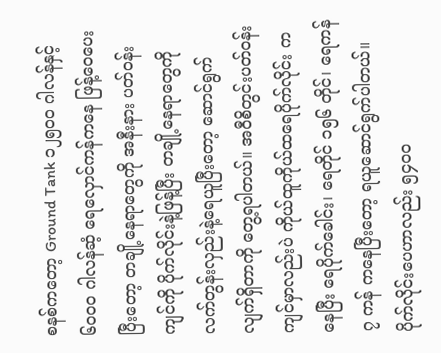စနစ်ကတော့ Ground Tank ၁၂၅၀၀ ဂါလန်နှင့် ၆၀၀၀ ဂါလန်ဆံ့ ရေလှောင်ကန်ကနေ ဖြန့်ဝေပေးပြီးတော့ တချို့နေရာတွေကို အနီးနား ပတ်ဝန်းကျင်ကို ပိုက်လိုင်းနဲ့ဖြန့်ပြီး တချို့နေရာတွေကို လက်တွန်းလှည်းနဲ့ရေယူပြီးတော့ ဆောင်ရွက် လျက်ရှိတာကို တွေ့ရပါတယ်။ အဝီစိတွင်းပတ်ဝန်းကျင်မှာလည်းပဲ ကိုယ်ထူကိုယ်ထရေပိုက်လိုင်း ကနေပြီး ရေပိုက်ခေါင်း၊ ရေတိုင် ၁၅၆ တိုင်၊ ရေကန် ၇ ကန် ကနေပြီးတော့ ရယူဆောင်ရွက်ပါတယ်။ ပိုက်လိုင်းပေဟာလည်း ၅၄၀၀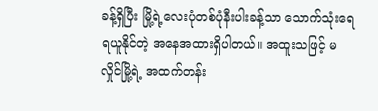ခန့်ရှိပြီး မြို့ရဲ့လေးပုံတစ်ပုံနီးပါးခန့်သာ သောက်သုံးရေရယူနိုင်တဲ့ အနေအထားရှိပါတယ်။ အထူးသဖြင့် မလှိုင်မြို့ရဲ့ အထက်တန်း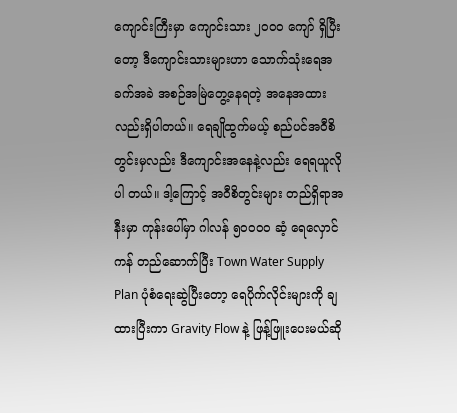ကျောင်းကြီးမှာ ကျောင်းသား ၂၀၀၀ ကျော် ရှိပြီးတော့ ဒီကျောင်းသားများဟာ သောက်သုံးရေအခက်အခဲ အစဉ်အမြဲတွေ့နေရတဲ့ အနေအထား လည်းရှိပါတယ်။ ရေချိုထွက်မယ့် စည်ပင်အဝီစိတွင်းမှလည်း ဒီကျောင်းအနေနဲ့လည်း ရေရယူလိုပါ တယ်။ ဒါ့ကြောင့် အဝီစိတွင်းများ တည်ရှိရာအနီးမှာ ကုန်းပေါ်မှာ ဂါလန် ၅၀၀၀၀ ဆံ့ ရေလှောင်ကန် တည်ဆောက်ပြီး Town Water Supply Plan ပုံစံရေးဆွဲပြီးတော့ ရေပိုက်လိုင်းများကို ချထားပြီးကာ Gravity Flow နဲ့ ဖြန့်ဖြူးပေးမယ်ဆို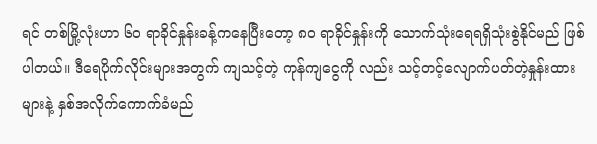ရင် တစ်မြို့လုံးဟာ ၆၀ ရာခိုင်နှုန်းခန့်ကနေပြီးတော့ ၈၀ ရာခိုင်နှုန်းကို သောက်သုံးရေရရှိသုံးစွဲနိုင်မည် ဖြစ်ပါတယ်။ ဒီရေပိုက်လိုင်းများအတွက် ကျသင့်တဲ့ ကုန်ကျငွေကို လည်း သင့်တင့်လျောက်ပတ်တဲ့နှုန်းထားများနဲ့ နှစ်အလိုက်ကောက်ခံမည်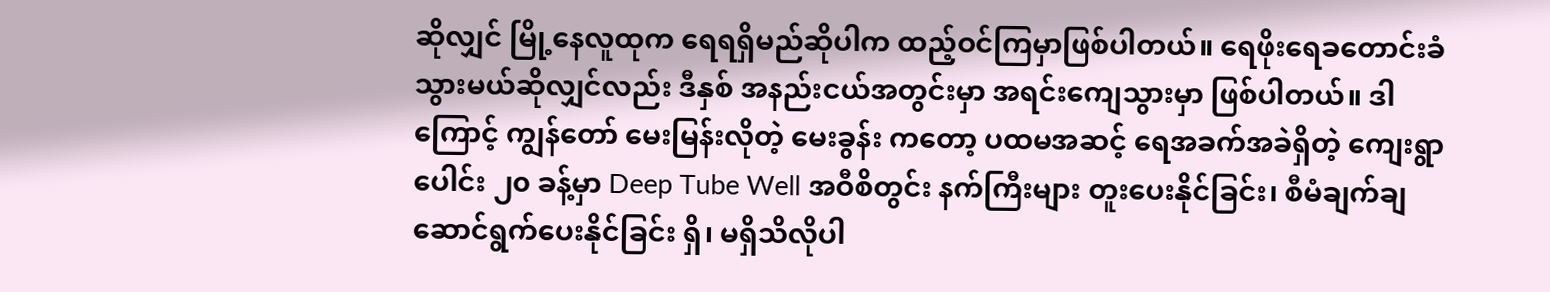ဆိုလျှင် မြို့နေလူထုက ရေရရှိမည်ဆိုပါက ထည့်ဝင်ကြမှာဖြစ်ပါတယ်။ ရေဖိုးရေခတောင်းခံသွားမယ်ဆိုလျှင်လည်း ဒီနှစ် အနည်းငယ်အတွင်းမှာ အရင်းကျေသွားမှာ ဖြစ်ပါတယ်။ ဒါကြောင့် ကျွန်တော် မေးမြန်းလိုတဲ့ မေးခွန်း ကတော့ ပထမအဆင့် ရေအခက်အခဲရှိတဲ့ ကျေးရွာပေါင်း ၂၀ ခန့်မှာ Deep Tube Well အဝီစိတွင်း နက်ကြီးများ တူးပေးနိုင်ခြင်း၊ စီမံချက်ချဆောင်ရွက်ပေးနိုင်ခြင်း ရှိ၊ မရှိသိလိုပါ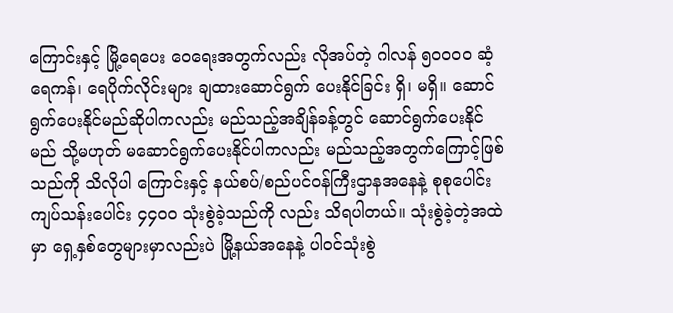ကြောင်းနှင့် မြို့ရေပေး ဝေရေးအတွက်လည်း လိုအပ်တဲ့ ဂါလန် ၅၀၀၀၀ ဆံ့ ရေကန်၊ ရေပိုက်လိုင်းများ ချထားဆောင်ရွက် ပေးနိုင်ခြင်း ရှိ၊ မရှိ။ ဆောင်ရွက်ပေးနိုင်မည်ဆိုပါကလည်း မည်သည့်အချိန်ခန့်တွင် ဆောင်ရွက်ပေးနိုင် မည် သို့မဟုတ် မဆောင်ရွက်ပေးနိုင်ပါကလည်း မည်သည့်အတွက်ကြောင့်ဖြစ်သည်ကို သိလိုပါ ကြောင်းနှင့် နယ်စပ်/စည်ပင်ဝန်ကြီးဌာနအနေနဲ့ စုစုပေါင်း ကျပ်သန်းပေါင်း ၄၄၀၀ သုံးစွဲခဲ့သည်ကို လည်း သိရပါတယ်။ သုံးစွဲခဲ့တဲ့အထဲမှာ ရှေ့နှစ်တွေများမှာလည်းပဲ မြို့နယ်အနေနဲ့ ပါဝင်သုံးစွဲ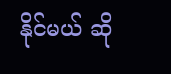နိုင်မယ် ဆို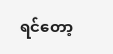ရင်တော့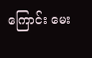ကြောင်း မေး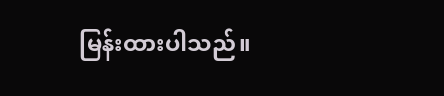မြန်းထားပါသည်။